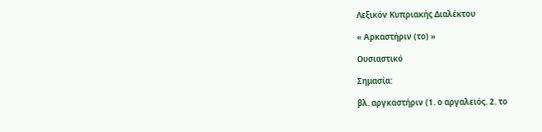Λεξικόν Κυπριακής Διαλέκτου

« Αρκαστήριν (το) »

Ουσιαστικό

Σημασία:

βλ. αργκαστήριν (1. ο αργαλειός. 2. το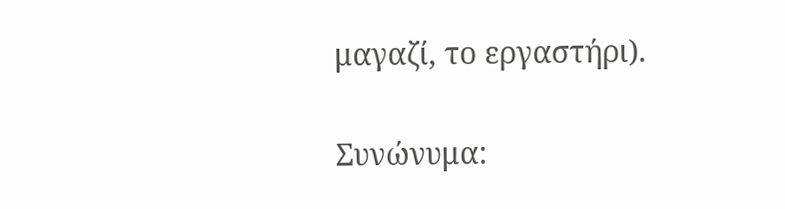μαγαζί, το εργαστήρι).

Συνώνυμα: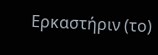Ερκαστήριν (το)